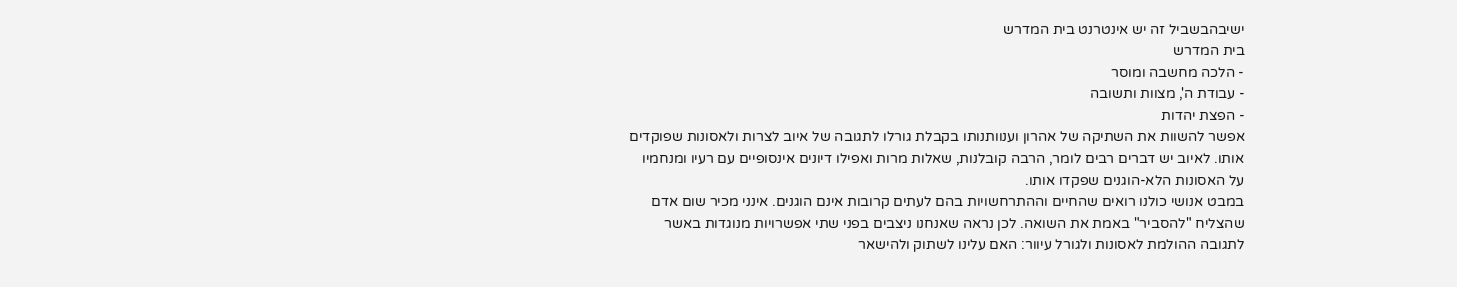ישיבהבשביל זה יש אינטרנט בית המדרש
בית המדרש
- הלכה מחשבה ומוסר
- עבודת ה', מצוות ותשובה
- הפצת יהדות
אפשר להשוות את השתיקה של אהרון וענוותנותו בקבלת גורלו לתגובה של איוב לצרות ולאסונות שפוקדים אותו. לאיוב יש דברים רבים לומר, הרבה קובלנות, שאלות מרות ואפילו דיונים אינסופיים עם רעיו ומנחמיו על האסונות הלא-הוגנים שפקדו אותו.
במבט אנושי כולנו רואים שהחיים וההתרחשויות בהם לעתים קרובות אינם הוגנים. אינני מכיר שום אדם שהצליח "להסביר" באמת את השואה. לכן נראה שאנחנו ניצבים בפני שתי אפשרויות מנוגדות באשר לתגובה ההולמת לאסונות ולגורל עיוור: האם עלינו לשתוק ולהישאר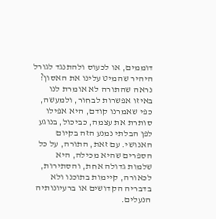דוממים, או לכעוס ולהתנגד לגורל היהיר שהמיט עלינו את האסון?
נראה שהתורה לא אומרת לנו באיזו אפשרות לבחור, ולמעשה, כפי שאמרנו קודם, היא אפילו סותרת את עצמה, כביכול, בנוגע לפן הבלתי נמנע הזה בקיום האנושי. עם זאת, התורה, על כל הספרים שהיא מכילה, היא שלמות גדולה אחת, והסתירות, לכאורה, קיימות בתוכנו ולא בדבריה הקדושים או ברעיונותיה הנעלים.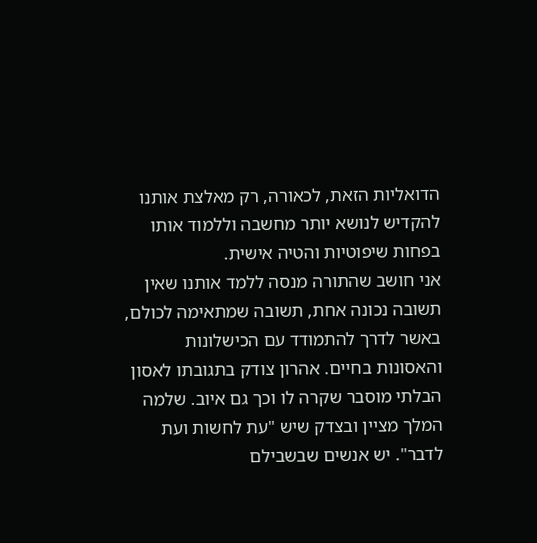הדואליות הזאת, לכאורה, רק מאלצת אותנו להקדיש לנושא יותר מחשבה וללמוד אותו בפחות שיפוטיות והטיה אישית.
אני חושב שהתורה מנסה ללמד אותנו שאין תשובה נכונה אחת, תשובה שמתאימה לכולם, באשר לדרך להתמודד עם הכישלונות והאסונות בחיים. אהרון צודק בתגובתו לאסון הבלתי מוסבר שקרה לו וכך גם איוב. שלמה המלך מציין ובצדק שיש "עת לחשות ועת לדבר". יש אנשים שבשבילם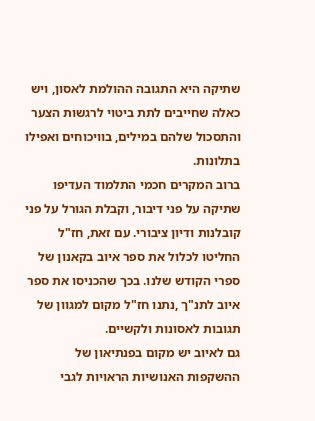שתיקה היא התגובה ההולמת לאסון, ויש כאלה שחייבים לתת ביטוי לרגשות הצער והתסכול שלהם במילים, בוויכוחים ואפילו בתלונות.
ברוב המקרים חכמי התלמוד העדיפו שתיקה על פני דיבור, וקבלת הגורל על פני קובלנות ודיון ציבורי. עם זאת, חז"ל החליטו לכלול את ספר איוב בקאנון של ספרי הקודש שלנו. בכך שהכניסו את ספר איוב לתנ"ך ,נתנו חז"ל מקום למגוון של תגובות לאסונות ולקשיים.
גם לאיוב יש מקום בפנתיאון של ההשקפות האנושיות הראויות לגבי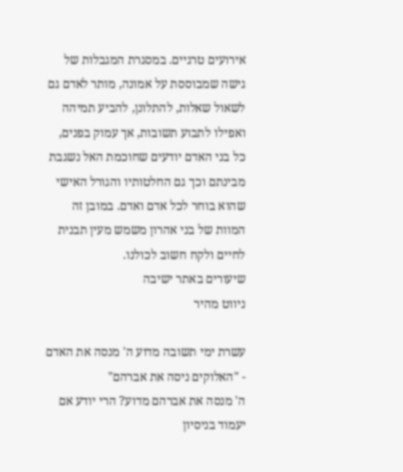אירועים טרגיים. במסגרת המגבלות של גישה שמבוססת על אמונה, מותר לאדם גם לשאול שאלות, להתלונן, להביע תמיהה ואפילו לתבוע תשובות, אך עמוק בפנים, כל בני האדם יודעים שחוכמת האל נשגבת מבינתם וכך גם החלטותיו והגורל האישי שהוא בוחר לכל אדם ואדם. במובן זה המוות של בני אהרון משמש מעין תבנית לחיים ולקח חשוב לכולנו.
שיעורים באתר ישיבה
ניווט מהיר

עשרת ימי תשובה מדוע ה' מנסה את האדם - "האלוקים ניסה את אברהם"
ה' מנסה את אברהם מדוע? הרי יודע אם יעמוד בניסיון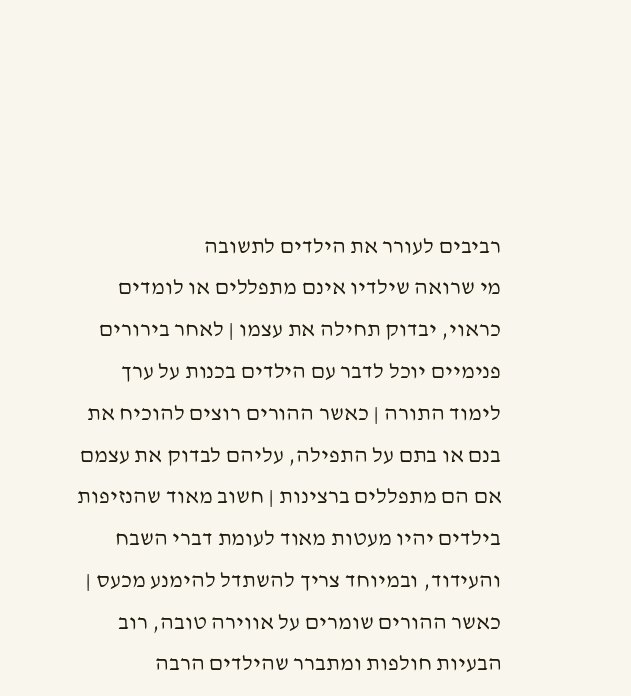רביבים לעורר את הילדים לתשובה
מי שרואה שילדיו אינם מתפללים או לומדים כראוי, יבדוק תחילה את עצמו | לאחר בירורים פנימיים יוכל לדבר עם הילדים בכנות על ערך לימוד התורה | כאשר ההורים רוצים להוכיח את בנם או בתם על התפילה, עליהם לבדוק את עצמם אם הם מתפללים ברצינות | חשוב מאוד שהנזיפות בילדים יהיו מעטות מאוד לעומת דברי השבח והעידוד, ובמיוחד צריך להשתדל להימנע מכעס | כאשר ההורים שומרים על אווירה טובה, רוב הבעיות חולפות ומתברר שהילדים הרבה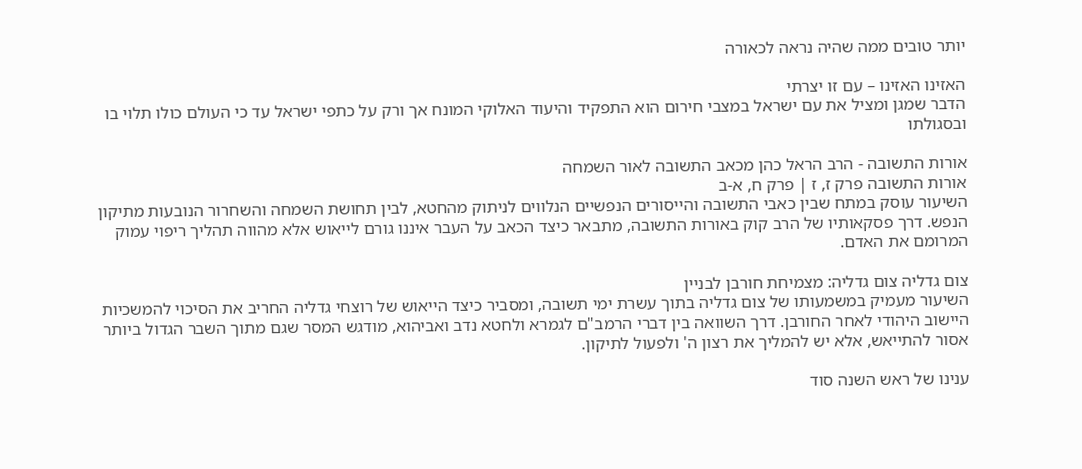יותר טובים ממה שהיה נראה לכאורה

האזינו האזינו – עם זו יצרתי
הדבר שמגן ומציל את עם ישראל במצבי חירום הוא התפקיד והיעוד האלוקי המונח אך ורק על כתפי ישראל עד כי העולם כולו תלוי בו ובסגולתו

אורות התשובה - הרב הראל כהן מכאב התשובה לאור השמחה
אורות התשובה פרק ז, ז | פרק ח, א-ב
השיעור עוסק במתח שבין כאבי התשובה והייסורים הנפשיים הנלווים לניתוק מהחטא, לבין תחושת השמחה והשחרור הנובעות מתיקון הנפש. דרך פסקאותיו של הרב קוק באורות התשובה, מתבאר כיצד הכאב על העבר איננו גורם לייאוש אלא מהווה תהליך ריפוי עמוק המרומם את האדם.

צום גדליה צום גדליה: מצמיחת חורבן לבניין
השיעור מעמיק במשמעותו של צום גדליה בתוך עשרת ימי תשובה, ומסביר כיצד הייאוש של רוצחי גדליה החריב את הסיכוי להמשכיות היישוב היהודי לאחר החורבן. דרך השוואה בין דברי הרמב"ם לגמרא ולחטא נדב ואביהוא, מודגש המסר שגם מתוך השבר הגדול ביותר אסור להתייאש, אלא יש להמליך את רצון ה' ולפעול לתיקון.

ענינו של ראש השנה סוד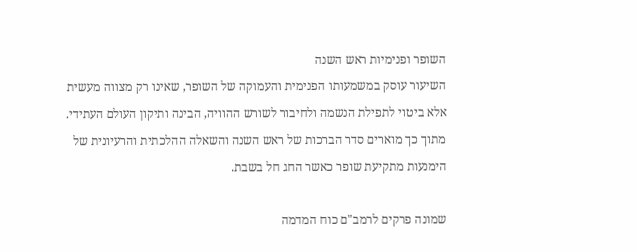השופר ופנימיות ראש השנה
השיעור עוסק במשמעותו הפנימית והעמוקה של השופר, שאינו רק מצווה מעשית אלא ביטוי לתפילת הנשמה ולחיבור לשורש ההוויה, הבינה ותיקון העולם העתידי. מתוך כך מוארים סדר הברכות של ראש השנה והשאלה ההלכתית והרעיונית של הימנעות מתקיעת שופר כאשר החג חל בשבת.

שמונה פרקים לרמב"ם כוח המדמה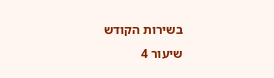בשירות הקודש
שיעור 4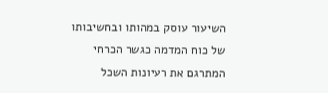השיעור עוסק במהותו ובחשיבותו של כוח המדמה כגשר הכרחי המתרגם את רעיונות השכל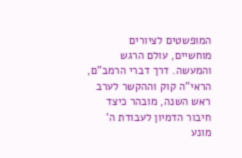המופשטים לציורים מוחשיים, עולם הרגש והמעשה. דרך דברי הרמב"ם, הראי"ה קוק וההקשר לערב ראש השנה, מובהר כיצד חיבור הדמיון לעבודת ה' מונע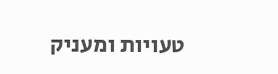טעויות ומעניק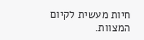חיות מעשית לקיום המצוות.